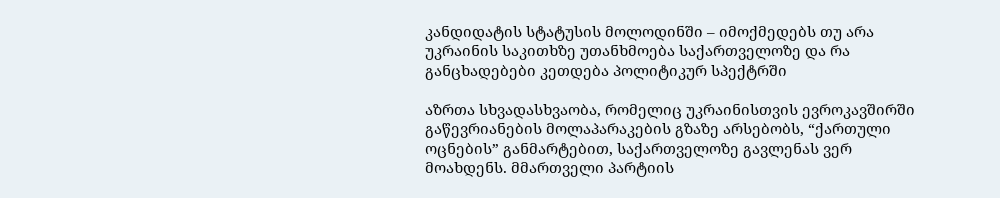კანდიდატის სტატუსის მოლოდინში – იმოქმედებს თუ არა უკრაინის საკითხზე უთანხმოება საქართველოზე და რა განცხადებები კეთდება პოლიტიკურ სპექტრში

აზრთა სხვადასხვაობა, რომელიც უკრაინისთვის ევროკავშირში გაწევრიანების მოლაპარაკების გზაზე არსებობს, “ქართული ოცნების” განმარტებით, საქართველოზე გავლენას ვერ მოახდენს. მმართველი პარტიის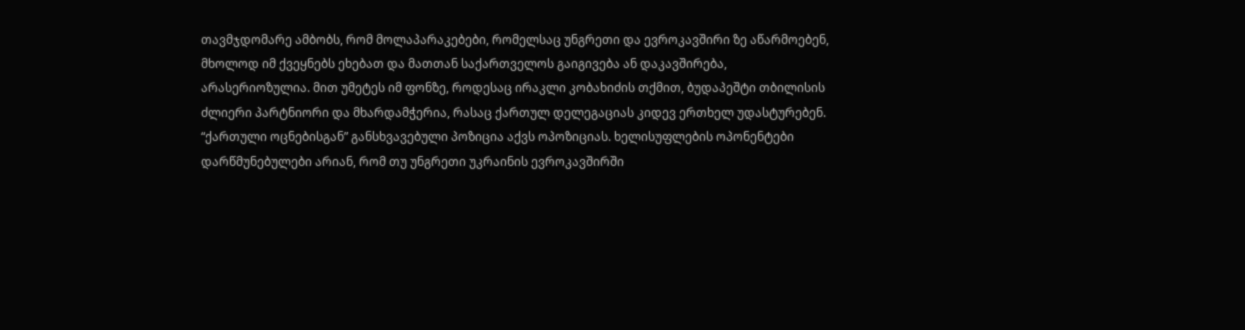თავმჯდომარე ამბობს, რომ მოლაპარაკებები, რომელსაც უნგრეთი და ევროკავშირი ზე აწარმოებენ, მხოლოდ იმ ქვეყნებს ეხებათ და მათთან საქართველოს გაიგივება ან დაკავშირება, არასერიოზულია. მით უმეტეს იმ ფონზე, როდესაც ირაკლი კობახიძის თქმით, ბუდაპეშტი თბილისის ძლიერი პარტნიორი და მხარდამჭერია, რასაც ქართულ დელეგაციას კიდევ ერთხელ უდასტურებენ.
“ქართული ოცნებისგან” განსხვავებული პოზიცია აქვს ოპოზიციას. ხელისუფლების ოპონენტები დარწმუნებულები არიან, რომ თუ უნგრეთი უკრაინის ევროკავშირში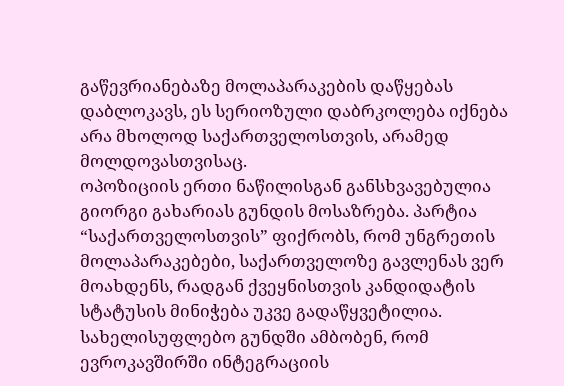გაწევრიანებაზე მოლაპარაკების დაწყებას დაბლოკავს, ეს სერიოზული დაბრკოლება იქნება არა მხოლოდ საქართველოსთვის, არამედ მოლდოვასთვისაც.
ოპოზიციის ერთი ნაწილისგან განსხვავებულია გიორგი გახარიას გუნდის მოსაზრება. პარტია “საქართველოსთვის” ფიქრობს, რომ უნგრეთის მოლაპარაკებები, საქართველოზე გავლენას ვერ მოახდენს, რადგან ქვეყნისთვის კანდიდატის სტატუსის მინიჭება უკვე გადაწყვეტილია.
სახელისუფლებო გუნდში ამბობენ, რომ ევროკავშირში ინტეგრაციის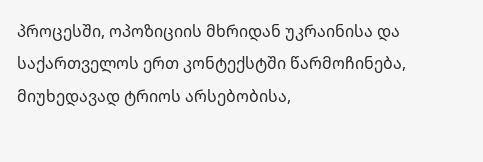პროცესში, ოპოზიციის მხრიდან უკრაინისა და საქართველოს ერთ კონტექსტში წარმოჩინება, მიუხედავად ტრიოს არსებობისა,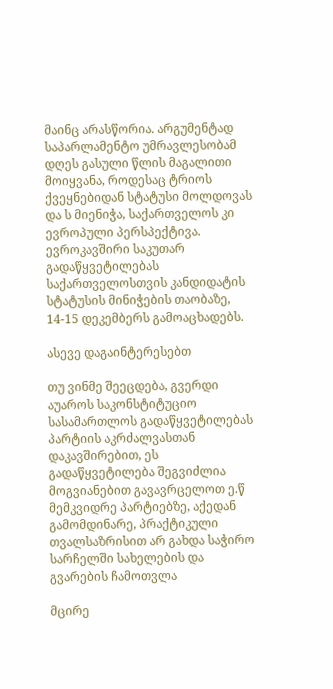მაინც არასწორია. არგუმენტად საპარლამენტო უმრავლესობამ დღეს გასული წლის მაგალითი მოიყვანა, როდესაც ტრიოს ქვეყნებიდან სტატუსი მოლდოვას და ს მიენიჭა, საქართველოს კი ევროპული პერსპექტივა.
ევროკავშირი საკუთარ გადაწყვეტილებას საქართველოსთვის კანდიდატის სტატუსის მინიჭების თაობაზე, 14-15 დეკემბერს გამოაცხადებს.

ასევე დაგაინტერესებთ

თუ ვინმე შეეცდება, გვერდი აუაროს საკონსტიტუციო სასამართლოს გადაწყვეტილებას პარტიის აკრძალვასთან დაკავშირებით, ეს გადაწყვეტილება შეგვიძლია მოგვიანებით გავავრცელოთ ე.წ მემკვიდრე პარტიებზე, აქედან გამომდინარე, პრაქტიკული თვალსაზრისით არ გახდა საჭირო სარჩელში სახელების და გვარების ჩამოთვლა

მცირე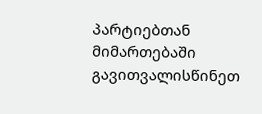პარტიებთან მიმართებაში გავითვალისწინეთ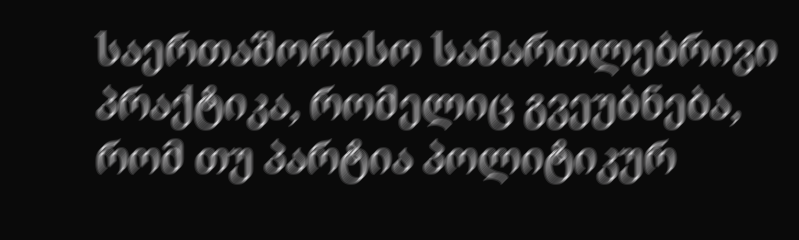საერთაშორისო სამართლებრივი პრაქტიკა, რომელიც გვეუბნება, რომ თუ პარტია პოლიტიკურ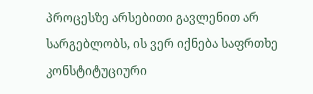პროცესზე არსებითი გავლენით არ სარგებლობს, ის ვერ იქნება საფრთხე კონსტიტუციური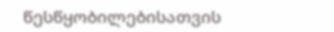წესწყობილებისათვის